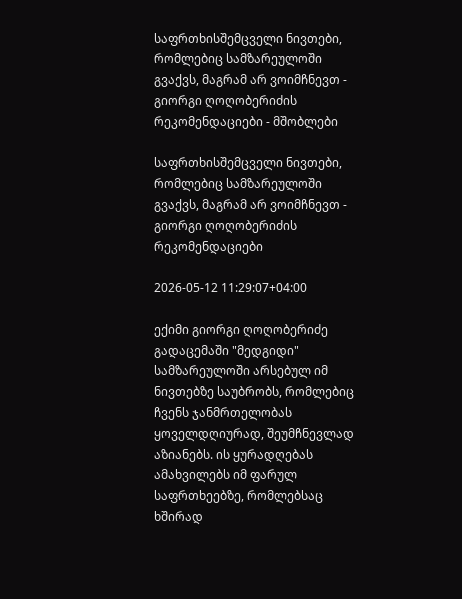საფრთხისშემცველი ნივთები, რომლებიც სამზარეულოში გვაქვს, მაგრამ არ ვოიმჩნევთ - გიორგი ღოღობერიძის რეკომენდაციები - მშობლები

საფრთხისშემცველი ნივთები, რომლებიც სამზარეულოში გვაქვს, მაგრამ არ ვოიმჩნევთ - გიორგი ღოღობერიძის რეკომენდაციები

2026-05-12 11:29:07+04:00

ექიმი გიორგი ღოღობერიძე გადაცემაში "მედგიდი" სამზარეულოში არსებულ იმ ნივთებზე საუბრობს, რომლებიც ჩვენს ჯანმრთელობას ყოველდღიურად, შეუმჩნევლად აზიანებს. ის ყურადღებას ამახვილებს იმ ფარულ საფრთხეებზე, რომლებსაც ხშირად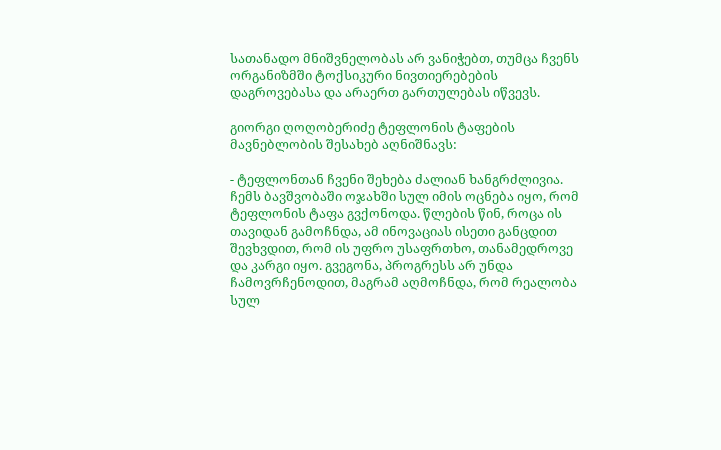სათანადო მნიშვნელობას არ ვანიჭებთ, თუმცა ჩვენს ორგანიზმში ტოქსიკური ნივთიერებების დაგროვებასა და არაერთ გართულებას იწვევს.

გიორგი ღოღობერიძე ტეფლონის ტაფების მავნებლობის შესახებ აღნიშნავს:

- ტეფლონთან ჩვენი შეხება ძალიან ხანგრძლივია. ჩემს ბავშვობაში ოჯახში სულ იმის ოცნება იყო, რომ ტეფლონის ტაფა გვქონოდა. წლების წინ, როცა ის თავიდან გამოჩნდა, ამ ინოვაციას ისეთი განცდით შევხვდით, რომ ის უფრო უსაფრთხო, თანამედროვე და კარგი იყო. გვეგონა, პროგრესს არ უნდა ჩამოვრჩენოდით, მაგრამ აღმოჩნდა, რომ რეალობა სულ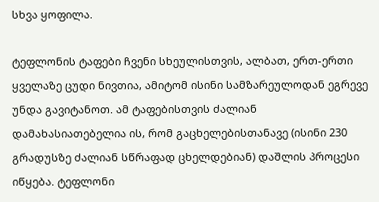სხვა ყოფილა.

ტეფლონის ტაფები ჩვენი სხეულისთვის, ალბათ, ერთ-ერთი ყველაზე ცუდი ნივთია, ამიტომ ისინი სამზარეულოდან ეგრევე უნდა გავიტანოთ. ამ ტაფებისთვის ძალიან დამახასიათებელია ის, რომ გაცხელებისთანავე (ისინი 230 გრადუსზე ძალიან სწრაფად ცხელდებიან) დაშლის პროცესი იწყება. ტეფლონი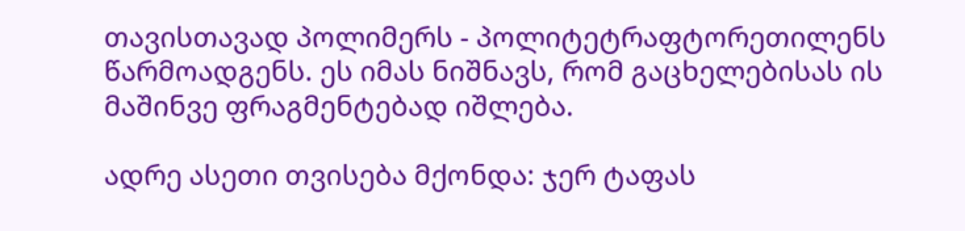თავისთავად პოლიმერს - პოლიტეტრაფტორეთილენს წარმოადგენს. ეს იმას ნიშნავს, რომ გაცხელებისას ის მაშინვე ფრაგმენტებად იშლება.

ადრე ასეთი თვისება მქონდა: ჯერ ტაფას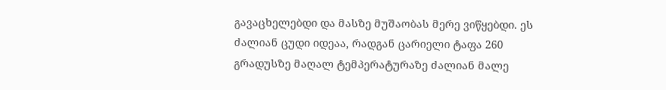გავაცხელებდი და მასზე მუშაობას მერე ვიწყებდი. ეს ძალიან ცუდი იდეაა, რადგან ცარიელი ტაფა 260 გრადუსზე მაღალ ტემპერატურაზე ძალიან მალე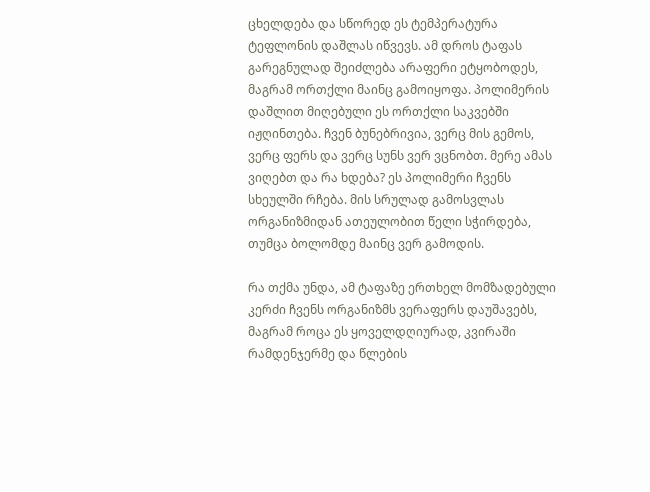ცხელდება და სწორედ ეს ტემპერატურა ტეფლონის დაშლას იწვევს. ამ დროს ტაფას გარეგნულად შეიძლება არაფერი ეტყობოდეს, მაგრამ ორთქლი მაინც გამოიყოფა. პოლიმერის დაშლით მიღებული ეს ორთქლი საკვებში იჟღინთება. ჩვენ ბუნებრივია, ვერც მის გემოს, ვერც ფერს და ვერც სუნს ვერ ვცნობთ. მერე ამას ვიღებთ და რა ხდება? ეს პოლიმერი ჩვენს სხეულში რჩება. მის სრულად გამოსვლას ორგანიზმიდან ათეულობით წელი სჭირდება, თუმცა ბოლომდე მაინც ვერ გამოდის.

რა თქმა უნდა, ამ ტაფაზე ერთხელ მომზადებული კერძი ჩვენს ორგანიზმს ვერაფერს დაუშავებს, მაგრამ როცა ეს ყოველდღიურად, კვირაში რამდენჯერმე და წლების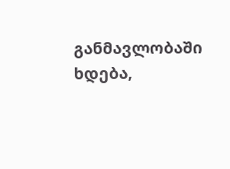განმავლობაში ხდება,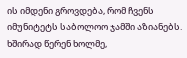ის იმდენი გროვდება, რომ ჩვენს იმუნიტეტს საბოლოო ჯამში აზიანებს. ხშირად წერენ ხოლმე,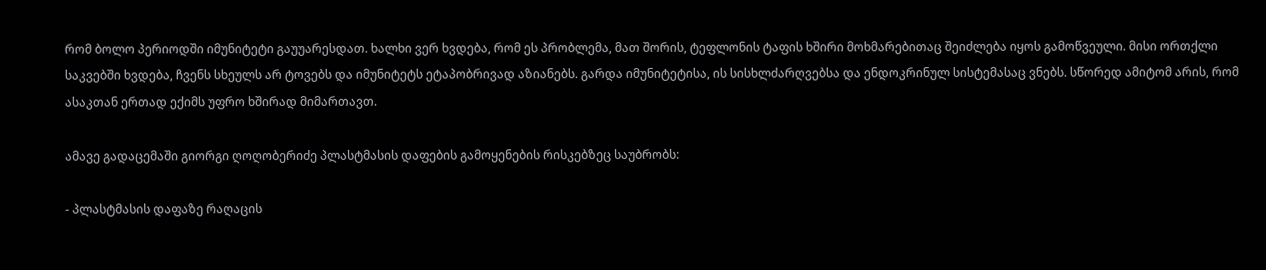რომ ბოლო პერიოდში იმუნიტეტი გაუუარესდათ. ხალხი ვერ ხვდება, რომ ეს პრობლემა, მათ შორის, ტეფლონის ტაფის ხშირი მოხმარებითაც შეიძლება იყოს გამოწვეული. მისი ორთქლი საკვებში ხვდება, ჩვენს სხეულს არ ტოვებს და იმუნიტეტს ეტაპობრივად აზიანებს. გარდა იმუნიტეტისა, ის სისხლძარღვებსა და ენდოკრინულ სისტემასაც ვნებს. სწორედ ამიტომ არის, რომ ასაკთან ერთად ექიმს უფრო ხშირად მიმართავთ.

ამავე გადაცემაში გიორგი ღოღობერიძე პლასტმასის დაფების გამოყენების რისკებზეც საუბრობს:

- პლასტმასის დაფაზე რაღაცის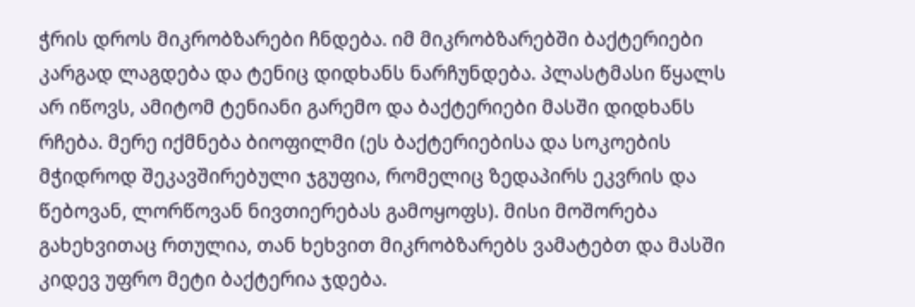ჭრის დროს მიკრობზარები ჩნდება. იმ მიკრობზარებში ბაქტერიები კარგად ლაგდება და ტენიც დიდხანს ნარჩუნდება. პლასტმასი წყალს არ იწოვს, ამიტომ ტენიანი გარემო და ბაქტერიები მასში დიდხანს რჩება. მერე იქმნება ბიოფილმი (ეს ბაქტერიებისა და სოკოების მჭიდროდ შეკავშირებული ჯგუფია, რომელიც ზედაპირს ეკვრის და წებოვან, ლორწოვან ნივთიერებას გამოყოფს). მისი მოშორება გახეხვითაც რთულია, თან ხეხვით მიკრობზარებს ვამატებთ და მასში კიდევ უფრო მეტი ბაქტერია ჯდება.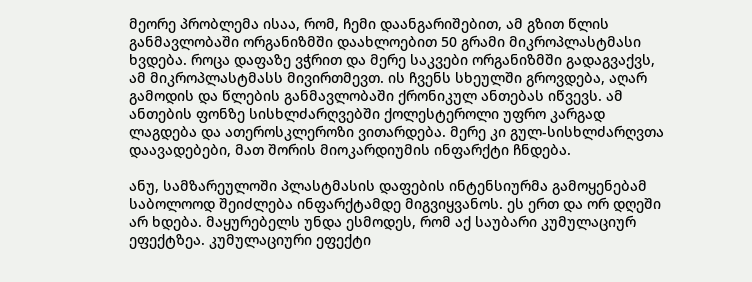მეორე პრობლემა ისაა, რომ, ჩემი დაანგარიშებით, ამ გზით წლის განმავლობაში ორგანიზმში დაახლოებით 50 გრამი მიკროპლასტმასი ხვდება. როცა დაფაზე ვჭრით და მერე საკვები ორგანიზმში გადაგვაქვს, ამ მიკროპლასტმასს მივირთმევთ. ის ჩვენს სხეულში გროვდება, აღარ გამოდის და წლების განმავლობაში ქრონიკულ ანთებას იწვევს. ამ ანთების ფონზე სისხლძარღვებში ქოლესტეროლი უფრო კარგად ლაგდება და ათეროსკლეროზი ვითარდება. მერე კი გულ-სისხლძარღვთა დაავადებები, მათ შორის მიოკარდიუმის ინფარქტი ჩნდება.

ანუ, სამზარეულოში პლასტმასის დაფების ინტენსიურმა გამოყენებამ საბოლოოდ შეიძლება ინფარქტამდე მიგვიყვანოს. ეს ერთ და ორ დღეში არ ხდება. მაყურებელს უნდა ესმოდეს, რომ აქ საუბარი კუმულაციურ ეფექტზეა. კუმულაციური ეფექტი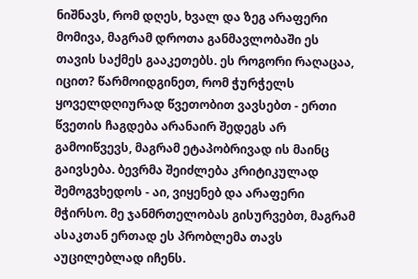ნიშნავს, რომ დღეს, ხვალ და ზეგ არაფერი მომივა, მაგრამ დროთა განმავლობაში ეს თავის საქმეს გააკეთებს. ეს როგორი რაღაცაა, იცით? წარმოიდგინეთ, რომ ჭურჭელს ყოველდღიურად წვეთობით ვავსებთ - ერთი წვეთის ჩაგდება არანაირ შედეგს არ გამოიწვევს, მაგრამ ეტაპობრივად ის მაინც გაივსება. ბევრმა შეიძლება კრიტიკულად შემოგვხედოს - აი, ვიყენებ და არაფერი მჭირსო. მე ჯანმრთელობას გისურვებთ, მაგრამ ასაკთან ერთად ეს პრობლემა თავს აუცილებლად იჩენს.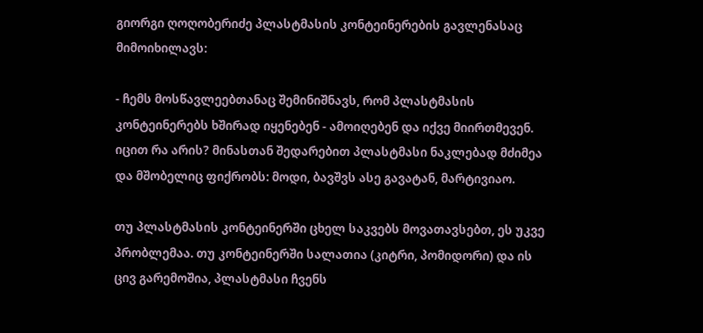გიორგი ღოღობერიძე პლასტმასის კონტეინერების გავლენასაც მიმოიხილავს:

- ჩემს მოსწავლეებთანაც შემინიშნავს, რომ პლასტმასის კონტეინერებს ხშირად იყენებენ - ამოიღებენ და იქვე მიირთმევენ. იცით რა არის? მინასთან შედარებით პლასტმასი ნაკლებად მძიმეა და მშობელიც ფიქრობს: მოდი, ბავშვს ასე გავატან, მარტივიაო.

თუ პლასტმასის კონტეინერში ცხელ საკვებს მოვათავსებთ, ეს უკვე პრობლემაა. თუ კონტეინერში სალათია (კიტრი, პომიდორი) და ის ცივ გარემოშია, პლასტმასი ჩვენს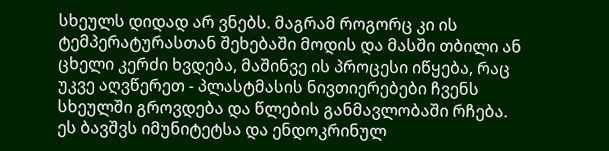სხეულს დიდად არ ვნებს. მაგრამ როგორც კი ის ტემპერატურასთან შეხებაში მოდის და მასში თბილი ან ცხელი კერძი ხვდება, მაშინვე ის პროცესი იწყება, რაც უკვე აღვწერეთ - პლასტმასის ნივთიერებები ჩვენს სხეულში გროვდება და წლების განმავლობაში რჩება. ეს ბავშვს იმუნიტეტსა და ენდოკრინულ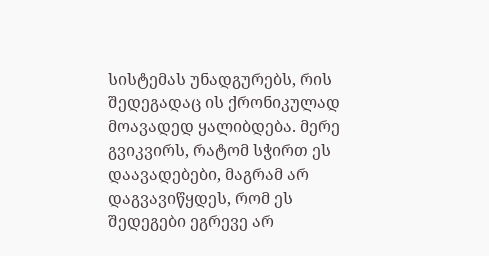სისტემას უნადგურებს, რის შედეგადაც ის ქრონიკულად მოავადედ ყალიბდება. მერე გვიკვირს, რატომ სჭირთ ეს დაავადებები, მაგრამ არ დაგვავიწყდეს, რომ ეს შედეგები ეგრევე არ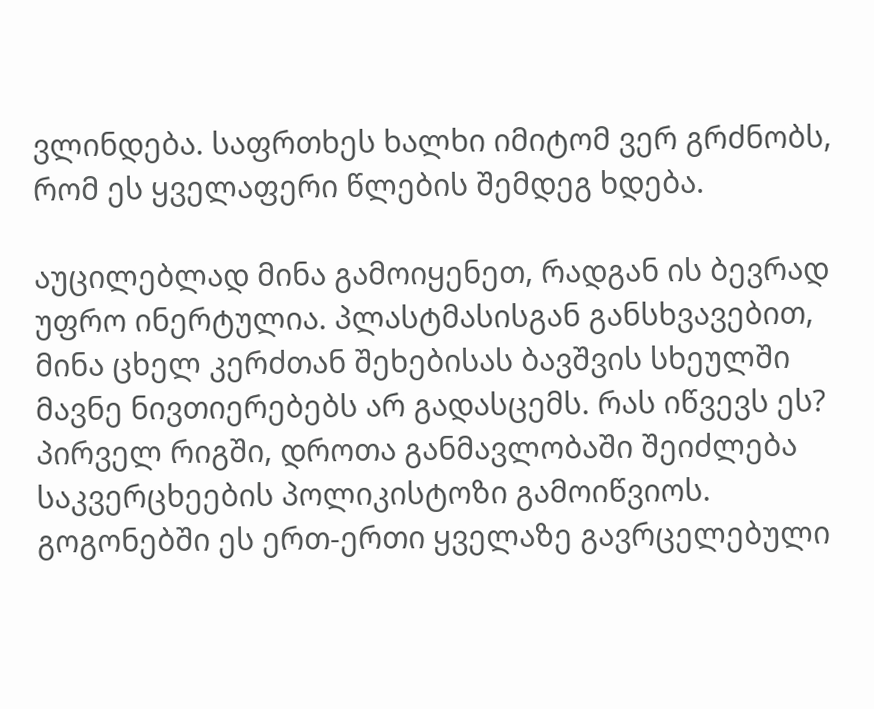ვლინდება. საფრთხეს ხალხი იმიტომ ვერ გრძნობს, რომ ეს ყველაფერი წლების შემდეგ ხდება.

აუცილებლად მინა გამოიყენეთ, რადგან ის ბევრად უფრო ინერტულია. პლასტმასისგან განსხვავებით, მინა ცხელ კერძთან შეხებისას ბავშვის სხეულში მავნე ნივთიერებებს არ გადასცემს. რას იწვევს ეს? პირველ რიგში, დროთა განმავლობაში შეიძლება საკვერცხეების პოლიკისტოზი გამოიწვიოს. გოგონებში ეს ერთ-ერთი ყველაზე გავრცელებული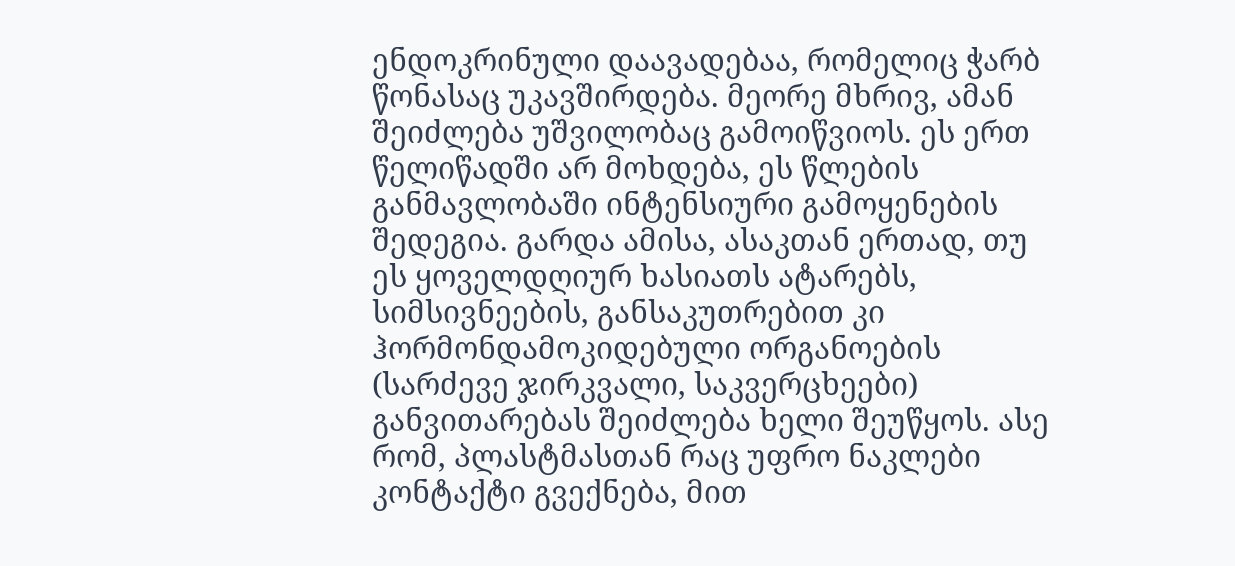ენდოკრინული დაავადებაა, რომელიც ჭარბ წონასაც უკავშირდება. მეორე მხრივ, ამან შეიძლება უშვილობაც გამოიწვიოს. ეს ერთ წელიწადში არ მოხდება, ეს წლების განმავლობაში ინტენსიური გამოყენების შედეგია. გარდა ამისა, ასაკთან ერთად, თუ ეს ყოველდღიურ ხასიათს ატარებს, სიმსივნეების, განსაკუთრებით კი ჰორმონდამოკიდებული ორგანოების (სარძევე ჯირკვალი, საკვერცხეები) განვითარებას შეიძლება ხელი შეუწყოს. ასე რომ, პლასტმასთან რაც უფრო ნაკლები კონტაქტი გვექნება, მით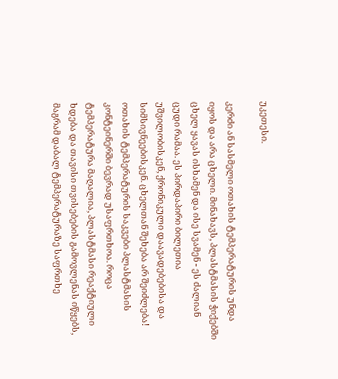უკეთესი.

კერძი ან სასმელი ოთახის ტემპერატურის უნდა იყოს და არა ცხელი. მინახავს, პლასტმასის ჭიქებში ცხელ ყავას ისხამენ და ისე სვამენ - ეს ძალიან ცუდი რამაა. ეს პირდაპირი ბილეთია უშვილობისკენ, ქრონიკული დაავადებებისა და სიმსივნეებისკენ. ცხელთან შეხება არ შეიძლება! ოთახის ტემპერატურის საკვები პლასტმასის კონტეინერში ბევრად უსაფრთხოა. როცა ტემპერატურა მაღალია, პლასტმასი რეაქტიული ხდება და თავისი თვისებების გამოვლენას იწყებს, მაგრამ დაბალ ტემპერატურაზე საფრთხე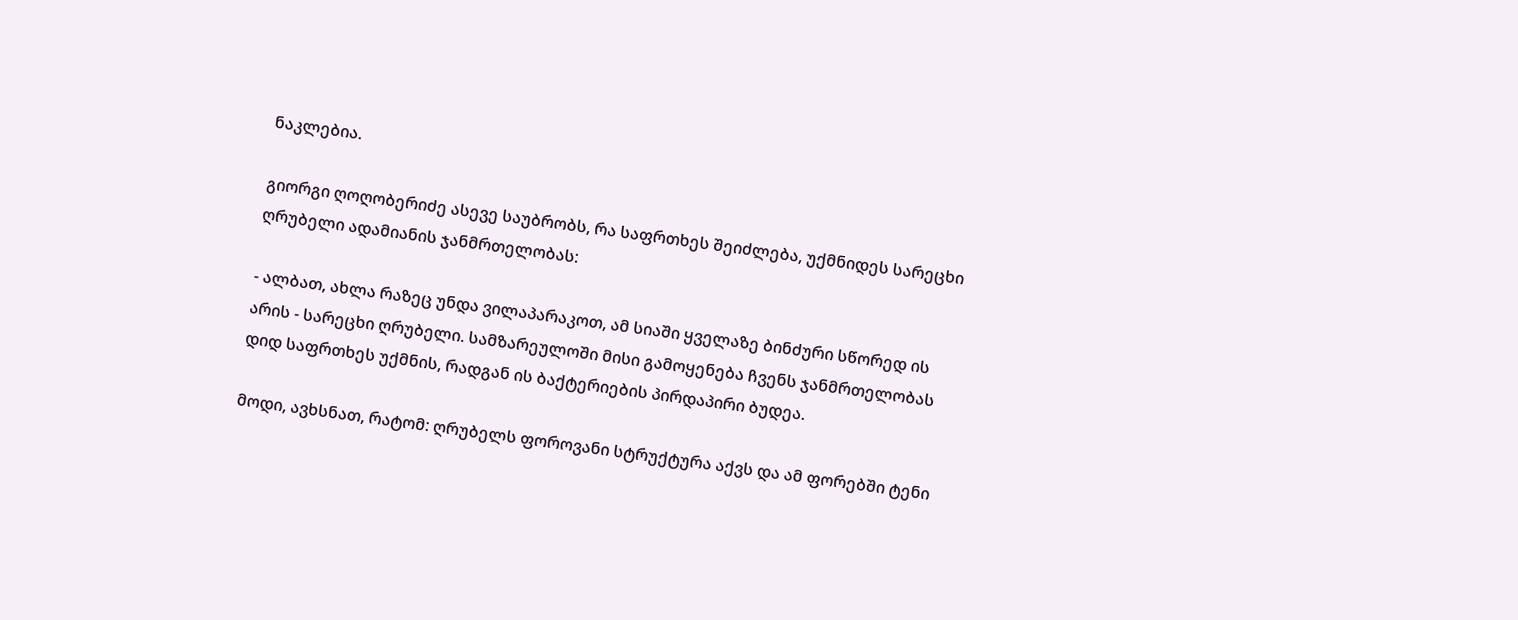ნაკლებია.

გიორგი ღოღობერიძე ასევე საუბრობს, რა საფრთხეს შეიძლება, უქმნიდეს სარეცხი ღრუბელი ადამიანის ჯანმრთელობას:

- ალბათ, ახლა რაზეც უნდა ვილაპარაკოთ, ამ სიაში ყველაზე ბინძური სწორედ ის არის - სარეცხი ღრუბელი. სამზარეულოში მისი გამოყენება ჩვენს ჯანმრთელობას დიდ საფრთხეს უქმნის, რადგან ის ბაქტერიების პირდაპირი ბუდეა.

მოდი, ავხსნათ, რატომ: ღრუბელს ფოროვანი სტრუქტურა აქვს და ამ ფორებში ტენი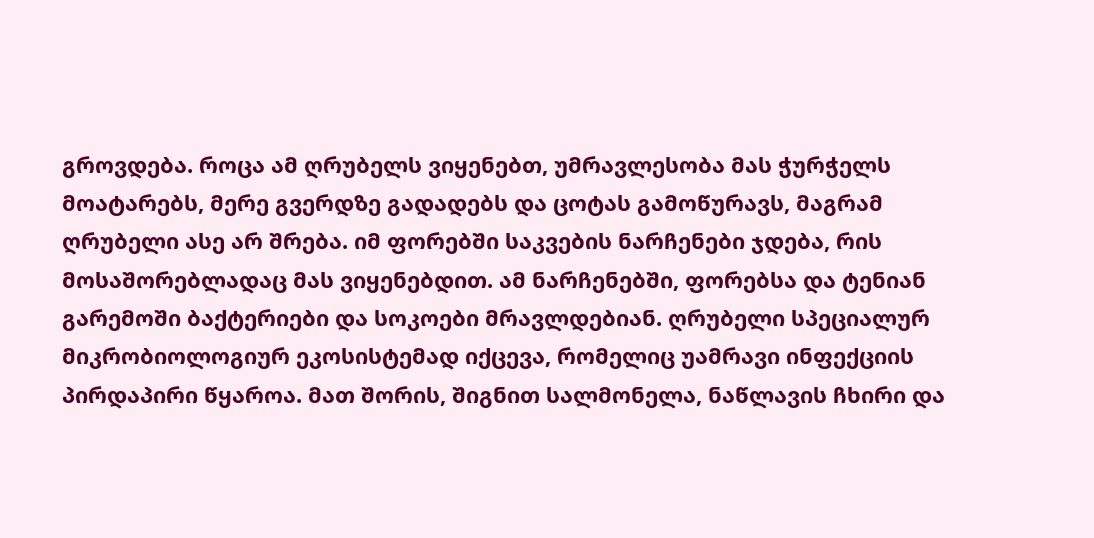გროვდება. როცა ამ ღრუბელს ვიყენებთ, უმრავლესობა მას ჭურჭელს მოატარებს, მერე გვერდზე გადადებს და ცოტას გამოწურავს, მაგრამ ღრუბელი ასე არ შრება. იმ ფორებში საკვების ნარჩენები ჯდება, რის მოსაშორებლადაც მას ვიყენებდით. ამ ნარჩენებში, ფორებსა და ტენიან გარემოში ბაქტერიები და სოკოები მრავლდებიან. ღრუბელი სპეციალურ მიკრობიოლოგიურ ეკოსისტემად იქცევა, რომელიც უამრავი ინფექციის პირდაპირი წყაროა. მათ შორის, შიგნით სალმონელა, ნაწლავის ჩხირი და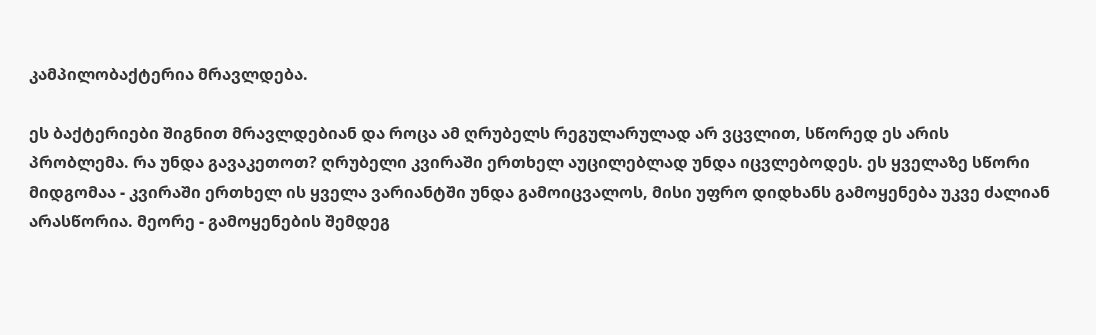კამპილობაქტერია მრავლდება.

ეს ბაქტერიები შიგნით მრავლდებიან და როცა ამ ღრუბელს რეგულარულად არ ვცვლით, სწორედ ეს არის პრობლემა. რა უნდა გავაკეთოთ? ღრუბელი კვირაში ერთხელ აუცილებლად უნდა იცვლებოდეს. ეს ყველაზე სწორი მიდგომაა - კვირაში ერთხელ ის ყველა ვარიანტში უნდა გამოიცვალოს, მისი უფრო დიდხანს გამოყენება უკვე ძალიან არასწორია. მეორე - გამოყენების შემდეგ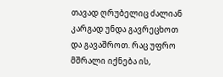თავად ღრუბელიც ძალიან კარგად უნდა გავრეცხოთ და გავაშროთ. რაც უფრო მშრალი იქნება ის,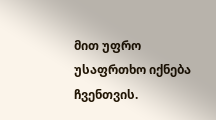მით უფრო უსაფრთხო იქნება ჩვენთვის.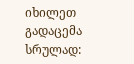იხილეთ გადაცემა სრულად: